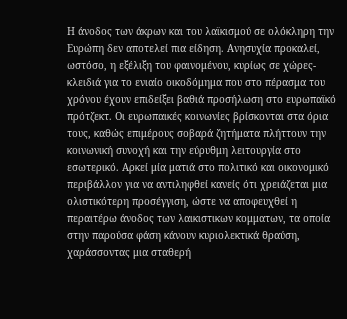Η άνοδος των άκρων και του λαϊκισμού σε ολόκληρη την Ευρώπη δεν αποτελεί πια είδηση. Ανησυχία προκαλεί, ωστόσο, η εξέλιξη του φαινομένου, κυρίως σε χώρες-κλειδιά για το ενιαίο οικοδόμημα που στο πέρασμα του χρόνου έχουν επιδείξει βαθιά προσήλωση στο ευρωπαϊκό πρότζεκτ. Οι ευρωπαικές κοινωνίες βρίσκονται στα όρια τους, καθώς επιμέρους σοβαρά ζητήματα πλήττουν την κοινωνική συνοχή και την εύρυθμη λειτουργία στο εσωτερικό. Αρκεί μία ματιά στο πολιτικό και οικονομικό περιβάλλον για να αντιληφθεί κανείς ότι χρειάζεται μια ολιστικότερη προσέγγιση, ώστε να αποφευχθεί η περαιτέρω άνοδος των λαικιστικων κομματων, τα οποία στην παρούσα φάση κάνουν κυριολεκτικά θραύση, χαράσσοντας μια σταθερή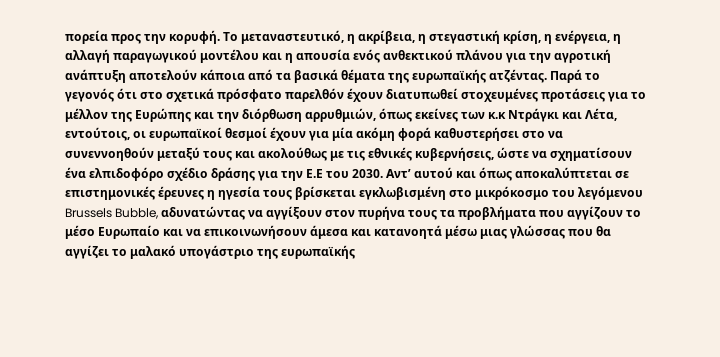πορεία προς την κορυφή. Το μεταναστευτικό, η ακρίβεια, η στεγαστική κρίση, η ενέργεια, η αλλαγή παραγωγικού μοντέλου και η απουσία ενός ανθεκτικού πλάνου για την αγροτική ανάπτυξη αποτελούν κάποια από τα βασικά θέματα της ευρωπαϊκής ατζέντας. Παρά το γεγονός ότι στο σχετικά πρόσφατο παρελθόν έχουν διατυπωθεί στοχευμένες προτάσεις για το μέλλον της Ευρώπης και την διόρθωση αρρυθμιών, όπως εκείνες των κ.κ Ντράγκι και Λέτα, εντούτοις, οι ευρωπαϊκοί θεσμοί έχουν για μία ακόμη φορά καθυστερήσει στο να συνεννοηθούν μεταξύ τους και ακολούθως με τις εθνικές κυβερνήσεις, ώστε να σχηματίσουν ένα ελπιδοφόρο σχέδιο δράσης για την Ε.Ε του 2030. Αντ’ αυτού και όπως αποκαλύπτεται σε επιστημονικές έρευνες η ηγεσία τους βρίσκεται εγκλωβισμένη στο μικρόκοσμο του λεγόμενου Brussels Bubble, αδυνατώντας να αγγίξουν στον πυρήνα τους τα προβλήματα που αγγίζουν το μέσο Ευρωπαίο και να επικοινωνήσουν άμεσα και κατανοητά μέσω μιας γλώσσας που θα αγγίζει το μαλακό υπογάστριο της ευρωπαϊκής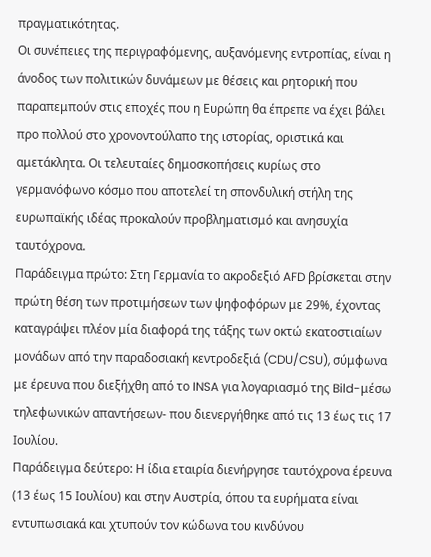πραγματικότητας.
Οι συνέπειες της περιγραφόμενης, αυξανόμενης εντροπίας, είναι η άνοδος των πολιτικών δυνάμεων με θέσεις και ρητορική που παραπεμπούν στις εποχές που η Ευρώπη θα έπρεπε να έχει βάλει προ πολλού στο χρονοντούλαπο της ιστορίας, οριστικά και αμετάκλητα. Οι τελευταίες δημοσκοπήσεις κυρίως στο γερμανόφωνο κόσμο που αποτελεί τη σπονδυλική στήλη της ευρωπαϊκής ιδέας προκαλούν προβληματισμό και ανησυχία ταυτόχρονα.
Παράδειγμα πρώτο: Στη Γερμανία το ακροδεξιό AFD βρίσκεται στην πρώτη θέση των προτιμήσεων των ψηφοφόρων με 29%, έχοντας καταγράψει πλέον μία διαφορά της τάξης των οκτώ εκατοστιαίων μονάδων από την παραδοσιακή κεντροδεξιά (CDU/CSU), σύμφωνα με έρευνα που διεξήχθη από το INSA για λογαριασμό της Bild-μέσω τηλεφωνικών απαντήσεων- που διενεργήθηκε από τις 13 έως τις 17 Ιουλίου.
Παράδειγμα δεύτερο: Η ίδια εταιρία διενήργησε ταυτόχρονα έρευνα (13 έως 15 Ιουλίου) και στην Αυστρία, όπου τα ευρήματα είναι εντυπωσιακά και χτυπούν τον κώδωνα του κινδύνου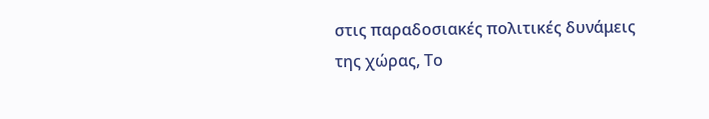στις παραδοσιακές πολιτικές δυνάμεις της χώρας, Το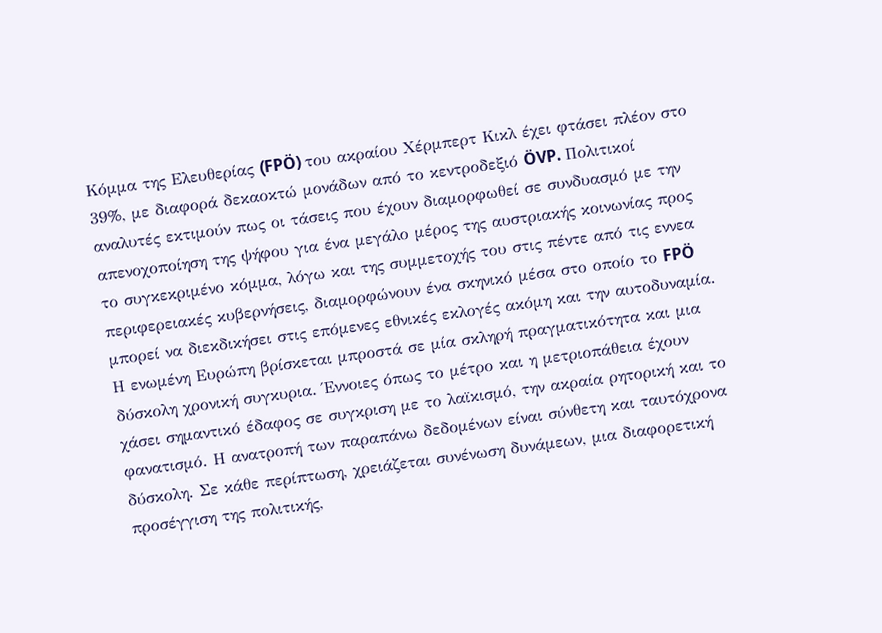Κόμμα της Ελευθερίας (FPÖ) του ακραίου Χέρμπερτ Κικλ έχει φτάσει πλέον στο 39%, με διαφορά δεκαοκτώ μονάδων από το κεντροδεξιό ÖVP. Πολιτικοί αναλυτές εκτιμούν πως οι τάσεις που έχουν διαμορφωθεί σε συνδυασμό με την απενοχοποίηση της ψήφου για ένα μεγάλο μέρος της αυστριακής κοινωνίας προς το συγκεκριμένο κόμμα, λόγω και της συμμετοχής του στις πέντε από τις εννεα περιφερειακές κυβερνήσεις, διαμορφώνουν ένα σκηνικό μέσα στο οποίο το FPÖ μπορεί να διεκδικήσει στις επόμενες εθνικές εκλογές ακόμη και την αυτοδυναμία.
Η ενωμένη Ευρώπη βρίσκεται μπροστά σε μία σκληρή πραγματικότητα και μια δύσκολη χρονική συγκυρια. Έννοιες όπως το μέτρο και η μετριοπάθεια έχουν χάσει σημαντικό έδαφος σε συγκριση με το λαϊκισμό, την ακραία ρητορική και το φανατισμό. Η ανατροπή των παραπάνω δεδομένων είναι σύνθετη και ταυτόχρονα δύσκολη. Σε κάθε περίπτωση, χρειάζεται συνένωση δυνάμεων, μια διαφορετική προσέγγιση της πολιτικής,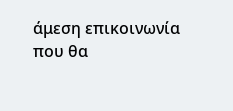άμεση επικοινωνία που θα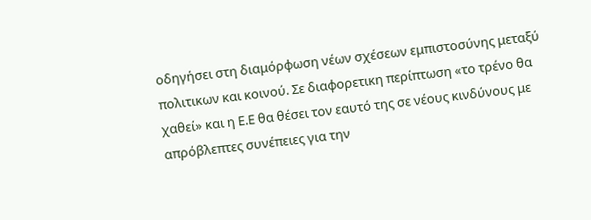οδηγήσει στη διαμόρφωση νέων σχέσεων εμπιστοσύνης μεταξύ πολιτικων και κοινού. Σε διαφορετικη περίπτωση «το τρένο θα χαθεί» και η Ε.Ε θα θέσει τον εαυτό της σε νέους κινδύνους με απρόβλεπτες συνέπειες για την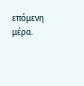επόμενη μέρα.